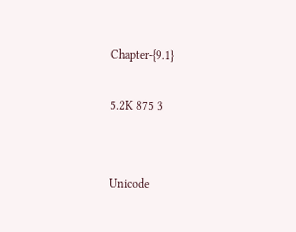Chapter-{9.1}

5.2K 875 3


Unicode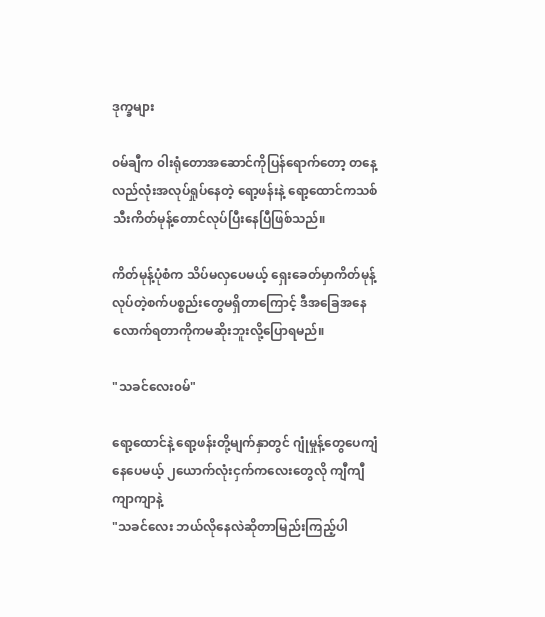ဒုက္ခများ

၀မ်ချီက ၀ါးရုံတောအဆောင်ကိုပြန်ရောက်တော့ တနေ့လည်လုံးအလုပ်ရှုပ်နေတဲ့ ရော့ဖန်းနဲ့ ရော့ထောင်ကသစ်သီးကိတ်မုန့်တောင်လုပ်ပြီးနေပြီဖြစ်သည်။

ကိတ်မုန့်ပုံစံက သိပ်မလှပေမယ့် ရှေးခေတ်မှာကိတ်မုန့်လုပ်တဲ့စက်ပစ္စည်းတွေမရှိတာကြောင့် ဒီအခြေအနေလောက်ရတာကိုကမဆိုးဘူးလို့ပြောရမည်။

"သခင်လေး၀မ်"

ရော့ထောင်နဲ့ ရော့ဖန်းတို့မျက်နှာတွင် ဂျုံမှုန့်တွေပေကျံနေပေမယ့် ၂ယောက်လုံးငှက်ကလေးတွေလို ကျီကျီကျာကျာနဲ့
"သခင်လေး ဘယ်လိုနေလဲဆိုတာမြည်းကြည့်ပါ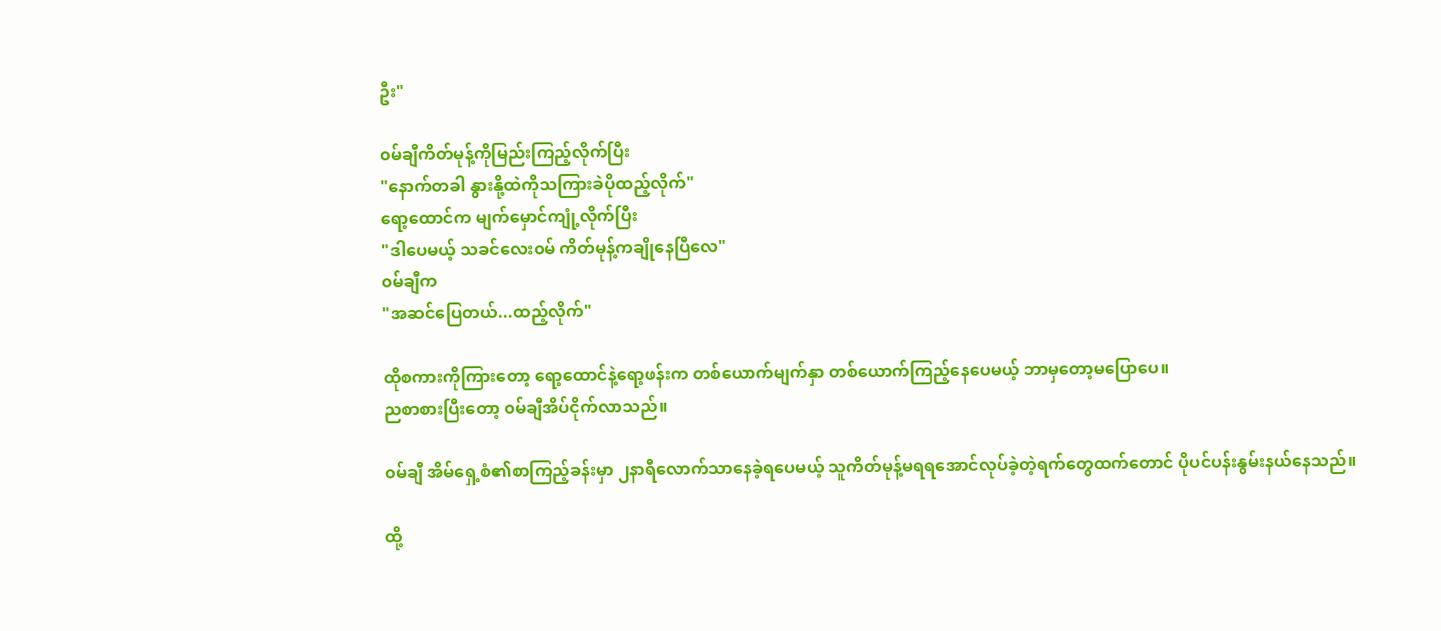ဦး"

၀မ်ချီကိတ်မုန့်ကိုမြည်းကြည့်လိုက်ပြီး
"နောက်တခါ နွားနို့ထဲကိုသကြားခဲပိုထည့်လိုက်"
ရော့ထောင်က မျက်မှောင်ကျုံ့လိုက်ပြီး
"ဒါပေမယ့် သခင်လေး၀မ် ကိတ်မုန့်ကချိုနေပြီလေ"
၀မ်ချီက
"အဆင်ပြေတယ်...ထည့်လိုက်"

ထိုစကားကိုကြားတော့ ရော့ထောင်နဲ့ရော့ဖန်းက တစ်ယောက်မျက်နှာ တစ်ယောက်ကြည့်နေပေမယ့် ဘာမှတော့မပြောပေ။
ညစာစားပြီးတော့ ၀မ်ချီအိပ်ငိုက်လာသည်။

၀မ်ချီ အိမ်ရှေ့စံ၏စာကြည့်ခန်းမှာ ၂နာရီလောက်သာနေခဲ့ရပေမယ့် သူကိတ်မုန့်မရရအောင်လုပ်ခဲ့တဲ့ရက်တွေထက်တောင် ပိုပင်ပန်းနွမ်းနယ်နေသည်။

ထို့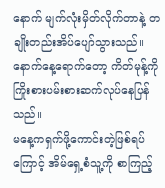နောက် မျက်လုံးမှိတ်လိုက်တာနဲ့ တချိုးတည်းအိပ်ပျော်သွားသည်။
နောက်နေ့ရောက်တော့ ကိတ်မုန့်ကိုကြိုးစားပမ်းစားဆက်လုပ်နေပြန်သည်။
မနေ့ကရှက်ဖို့ကောင်းတဲ့ဖြစ်ရပ်ကြောင့် အိမ်ရှေ့စံသူ့ကို စာကြည့်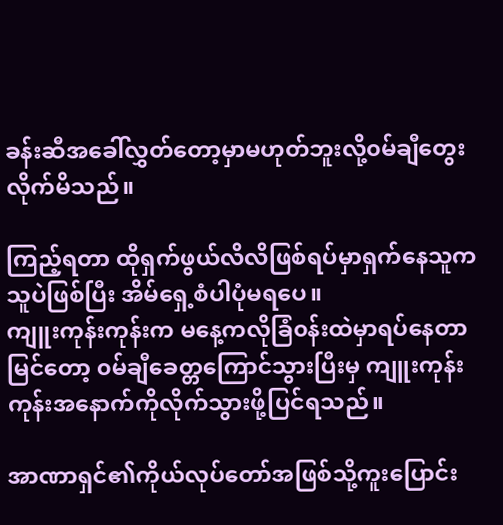ခန်းဆီအခေါ်လွှတ်တော့မှာမဟုတ်ဘူးလို့၀မ်ချီတွေးလိုက်မိသည်။

ကြည့်ရတာ ထိုရှက်ဖွယ်လိလိဖြစ်ရပ်မှာရှက်နေသူက သူပဲဖြစ်ပြီး အိမ်ရှေ့စံပါပုံမရပေ။
ကျူးကုန်းကုန်းက မနေ့ကလိုခြံ၀န်းထဲမှာရပ်နေတာမြင်တော့ ၀မ်ချီခေတ္တကြောင်သွားပြီးမှ ကျူးကုန်းကုန်းအနောက်ကိုလိုက်သွားဖို့ပြင်ရသည်။

အာဏာရှင်၏ကိုယ်လုပ်တော်အဖြစ်သို့ကူးပြောင်း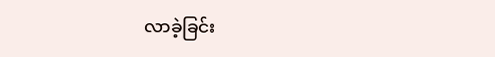လာခဲ့ခြင်း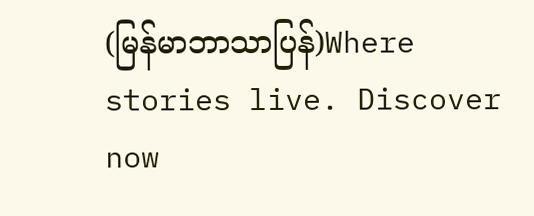(မြန်မာဘာသာပြန်)Where stories live. Discover now